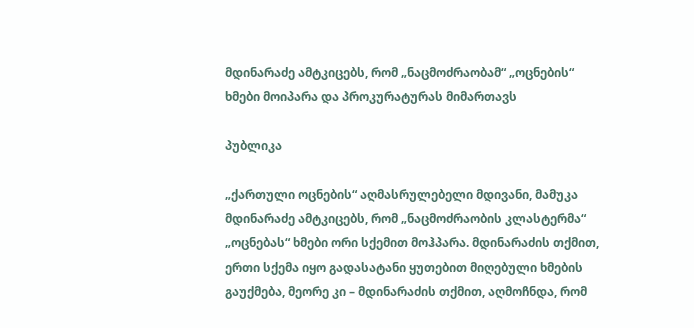მდინარაძე ამტკიცებს, რომ „ნაცმოძრაობამ“ „ოცნების“ ხმები მოიპარა და პროკურატურას მიმართავს

პუბლიკა

„ქართული ოცნების“ აღმასრულებელი მდივანი, მამუკა მდინარაძე ამტკიცებს, რომ „ნაცმოძრაობის კლასტერმა“ „ოცნებას“ ხმები ორი სქემით მოჰპარა. მდინარაძის თქმით, ერთი სქემა იყო გადასატანი ყუთებით მიღებული ხმების გაუქმება, მეორე კი – მდინარაძის თქმით, აღმოჩნდა, რომ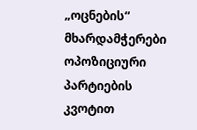„ოცნების“ მხარდამჭერები ოპოზიციური პარტიების კვოტით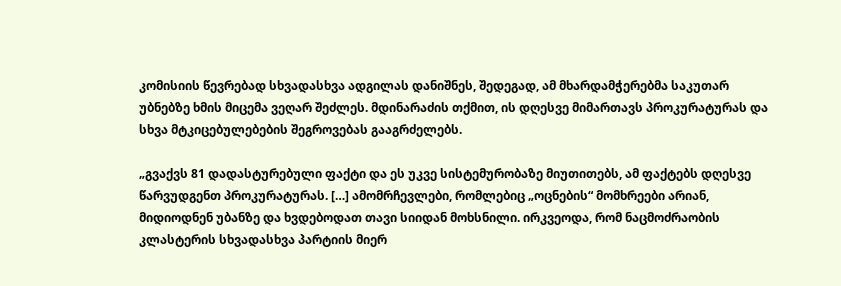კომისიის წევრებად სხვადასხვა ადგილას დანიშნეს, შედეგად, ამ მხარდამჭერებმა საკუთარ უბნებზე ხმის მიცემა ვეღარ შეძლეს. მდინარაძის თქმით, ის დღესვე მიმართავს პროკურატურას და სხვა მტკიცებულებების შეგროვებას გააგრძელებს.

„გვაქვს 81 დადასტურებული ფაქტი და ეს უკვე სისტემურობაზე მიუთითებს, ამ ფაქტებს დღესვე წარვუდგენთ პროკურატურას. […] ამომრჩევლები, რომლებიც „ოცნების“ მომხრეები არიან, მიდიოდნენ უბანზე და ხვდებოდათ თავი სიიდან მოხსნილი. ირკვეოდა, რომ ნაცმოძრაობის კლასტერის სხვადასხვა პარტიის მიერ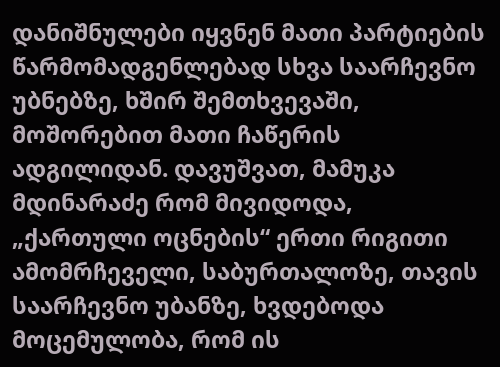დანიშნულები იყვნენ მათი პარტიების წარმომადგენლებად სხვა საარჩევნო უბნებზე, ხშირ შემთხვევაში, მოშორებით მათი ჩაწერის ადგილიდან. დავუშვათ, მამუკა მდინარაძე რომ მივიდოდა, „ქართული ოცნების“ ერთი რიგითი ამომრჩეველი, საბურთალოზე, თავის საარჩევნო უბანზე, ხვდებოდა მოცემულობა, რომ ის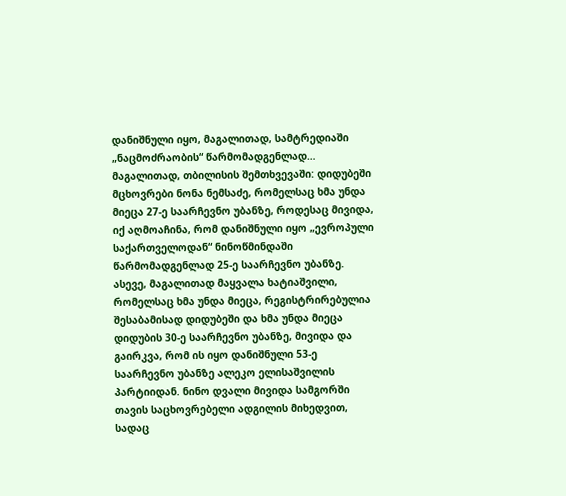დანიშნული იყო, მაგალითად, სამტრედიაში „ნაცმოძრაობის“ წარმომადგენლად… მაგალითად, თბილისის შემთხვევაში: დიდუბეში მცხოვრები ნონა ნემსაძე, რომელსაც ხმა უნდა მიეცა 27-ე საარჩევნო უბანზე, როდესაც მივიდა, იქ აღმოაჩინა, რომ დანიშნული იყო „ევროპული საქართველოდან“ ნინოწმინდაში წარმომადგენლად 25-ე საარჩევნო უბანზე. ასევე, მაგალითად მაყვალა ხატიაშვილი, რომელსაც ხმა უნდა მიეცა, რეგისტრირებულია შესაბამისად დიდუბეში და ხმა უნდა მიეცა დიდუბის 30-ე საარჩევნო უბანზე, მივიდა და გაირკვა, რომ ის იყო დანიშნული 53-ე საარჩევნო უბანზე ალეკო ელისაშვილის პარტიიდან. ნინო დვალი მივიდა სამგორში თავის საცხოვრებელი ადგილის მიხედვით, სადაც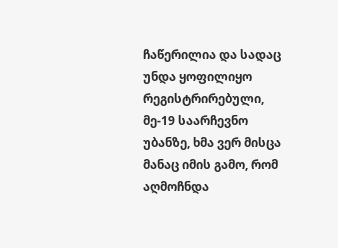ჩაწერილია და სადაც უნდა ყოფილიყო რეგისტრირებული, მე-19 საარჩევნო უბანზე, ხმა ვერ მისცა მანაც იმის გამო, რომ აღმოჩნდა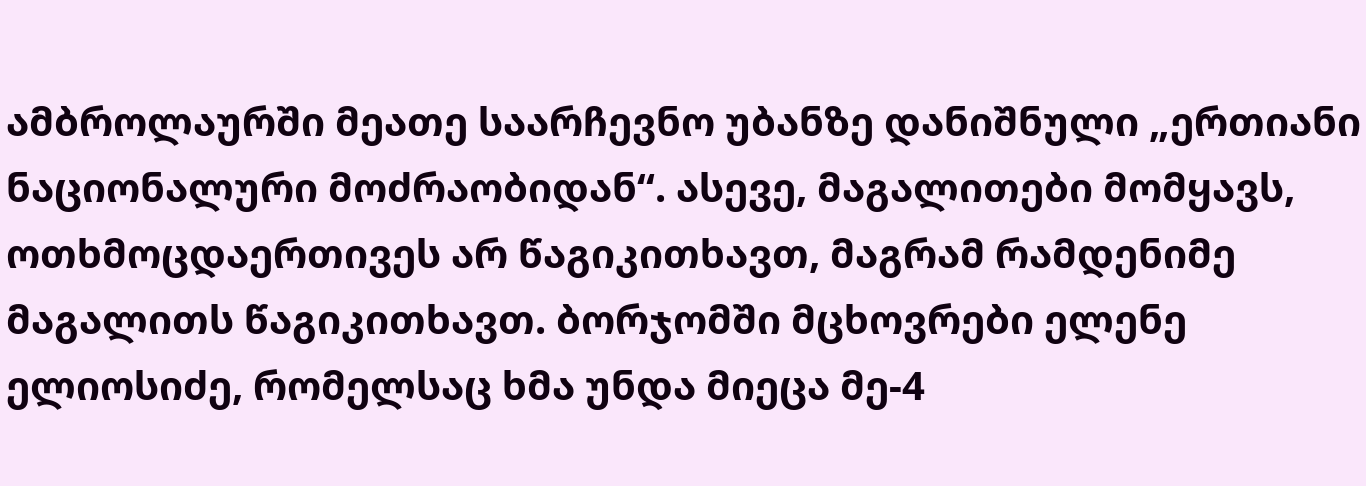ამბროლაურში მეათე საარჩევნო უბანზე დანიშნული „ერთიანი ნაციონალური მოძრაობიდან“. ასევე, მაგალითები მომყავს, ოთხმოცდაერთივეს არ წაგიკითხავთ, მაგრამ რამდენიმე მაგალითს წაგიკითხავთ. ბორჯომში მცხოვრები ელენე ელიოსიძე, რომელსაც ხმა უნდა მიეცა მე-4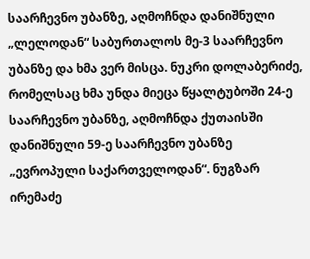საარჩევნო უბანზე, აღმოჩნდა დანიშნული „ლელოდან“ საბურთალოს მე-3 საარჩევნო უბანზე და ხმა ვერ მისცა. ნუკრი დოლაბერიძე, რომელსაც ხმა უნდა მიეცა წყალტუბოში 24-ე საარჩევნო უბანზე, აღმოჩნდა ქუთაისში დანიშნული 59-ე საარჩევნო უბანზე „ევროპული საქართველოდან“. ნუგზარ ირემაძე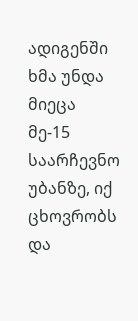ადიგენში ხმა უნდა მიეცა მე-15 საარჩევნო უბანზე, იქ ცხოვრობს და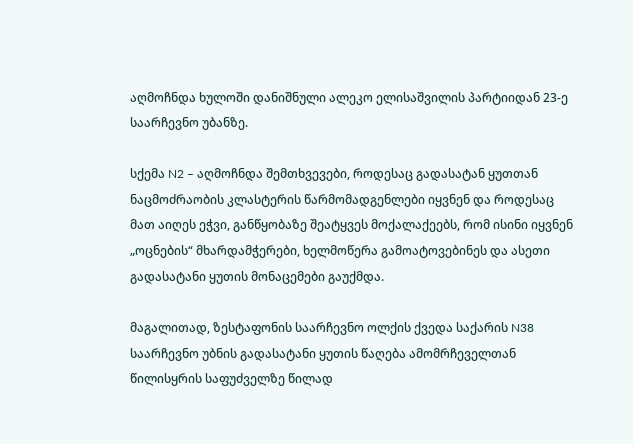აღმოჩნდა ხულოში დანიშნული ალეკო ელისაშვილის პარტიიდან 23-ე საარჩევნო უბანზე.

სქემა N2 – აღმოჩნდა შემთხვევები, როდესაც გადასატან ყუთთან ნაცმოძრაობის კლასტერის წარმომადგენლები იყვნენ და როდესაც მათ აიღეს ეჭვი, განწყობაზე შეატყვეს მოქალაქეებს, რომ ისინი იყვნენ „ოცნების“ მხარდამჭერები, ხელმოწერა გამოატოვებინეს და ასეთი გადასატანი ყუთის მონაცემები გაუქმდა.

მაგალითად, ზესტაფონის საარჩევნო ოლქის ქვედა საქარის N38 საარჩევნო უბნის გადასატანი ყუთის წაღება ამომრჩეველთან წილისყრის საფუძველზე წილად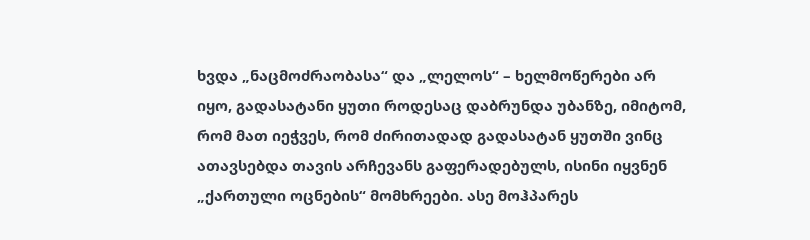ხვდა „ნაცმოძრაობასა“ და „ლელოს“ – ხელმოწერები არ იყო, გადასატანი ყუთი როდესაც დაბრუნდა უბანზე, იმიტომ, რომ მათ იეჭვეს, რომ ძირითადად გადასატან ყუთში ვინც ათავსებდა თავის არჩევანს გაფერადებულს, ისინი იყვნენ „ქართული ოცნების“ მომხრეები. ასე მოჰპარეს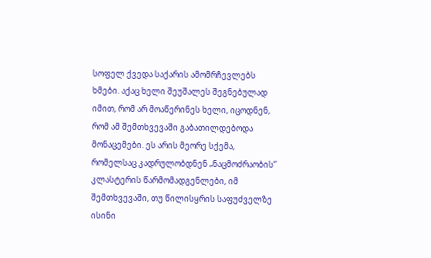სოფელ ქვედა საქარის ამომრჩევლებს ხმები. აქაც ხელი შეუშალეს შეგნებულად იმით, რომ არ მოაწერინეს ხელი, იცოდნენ, რომ ამ შემთხვევაში გაბათილდებოდა მონაცემები. ეს არის მეორე სქემა, რომელსაც კადრულობდნენ „ნაცმოძრაობის“ კლასტერის წარმომადგენლები, იმ შემთხვევაში, თუ წილისყრის საფუძველზე ისინი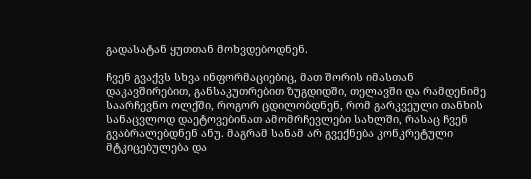გადასატან ყუთთან მოხვდებოდნენ.

ჩვენ გვაქვს სხვა ინფორმაციებიც, მათ შორის იმასთან დაკავშირებით, განსაკუთრებით ზუგდიდში, თელავში და რამდენიმე საარჩევნო ოლქში, როგორ ცდილობდნენ, რომ გარკვეული თანხის სანაცვლოდ დაეტოვებინათ ამომრჩევლები სახლში, რასაც ჩვენ გვაბრალებდნენ ანუ. მაგრამ სანამ არ გვექნება კონკრეტული მტკიცებულება და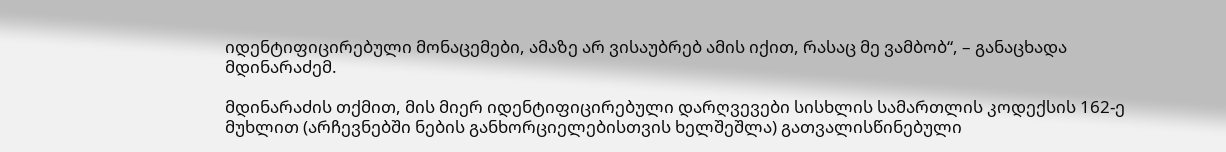იდენტიფიცირებული მონაცემები, ამაზე არ ვისაუბრებ ამის იქით, რასაც მე ვამბობ“, – განაცხადა მდინარაძემ.

მდინარაძის თქმით, მის მიერ იდენტიფიცირებული დარღვევები სისხლის სამართლის კოდექსის 162-ე მუხლით (არჩევნებში ნების განხორციელებისთვის ხელშეშლა) გათვალისწინებული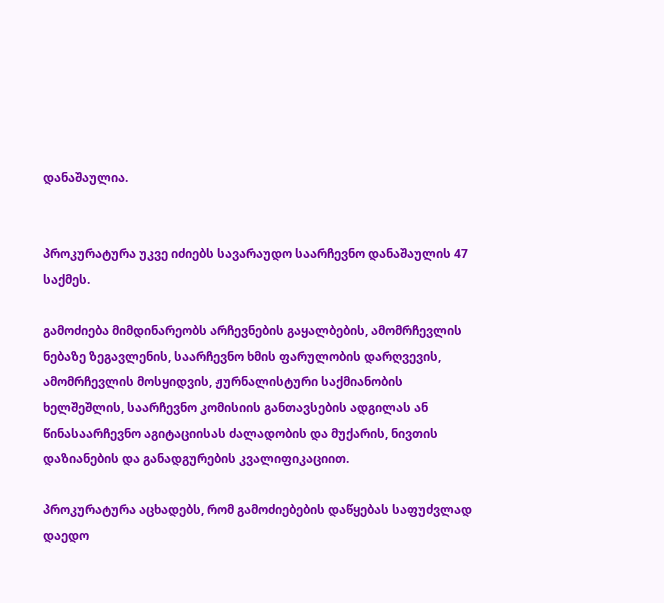დანაშაულია.


პროკურატურა უკვე იძიებს სავარაუდო საარჩევნო დანაშაულის 47 საქმეს.

გამოძიება მიმდინარეობს არჩევნების გაყალბების, ამომრჩევლის ნებაზე ზეგავლენის, საარჩევნო ხმის ფარულობის დარღვევის, ამომრჩევლის მოსყიდვის, ჟურნალისტური საქმიანობის ხელშეშლის, საარჩევნო კომისიის განთავსების ადგილას ან წინასაარჩევნო აგიტაციისას ძალადობის და მუქარის, ნივთის დაზიანების და განადგურების კვალიფიკაციით.

პროკურატურა აცხადებს, რომ გამოძიებების დაწყებას საფუძვლად დაედო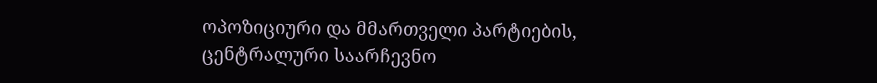ოპოზიციური და მმართველი პარტიების, ცენტრალური საარჩევნო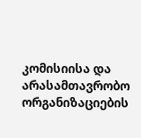კომისიისა და არასამთავრობო ორგანიზაციების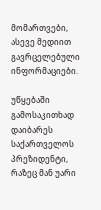მომართვები, ასევე მედიით გავრცელებული ინფორმაციები.

უწყებაში გამოსაკითხად დაიბარეს საქართველოს პრეზიდენტი, რაზეც მან უარი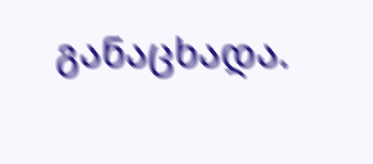განაცხადა.